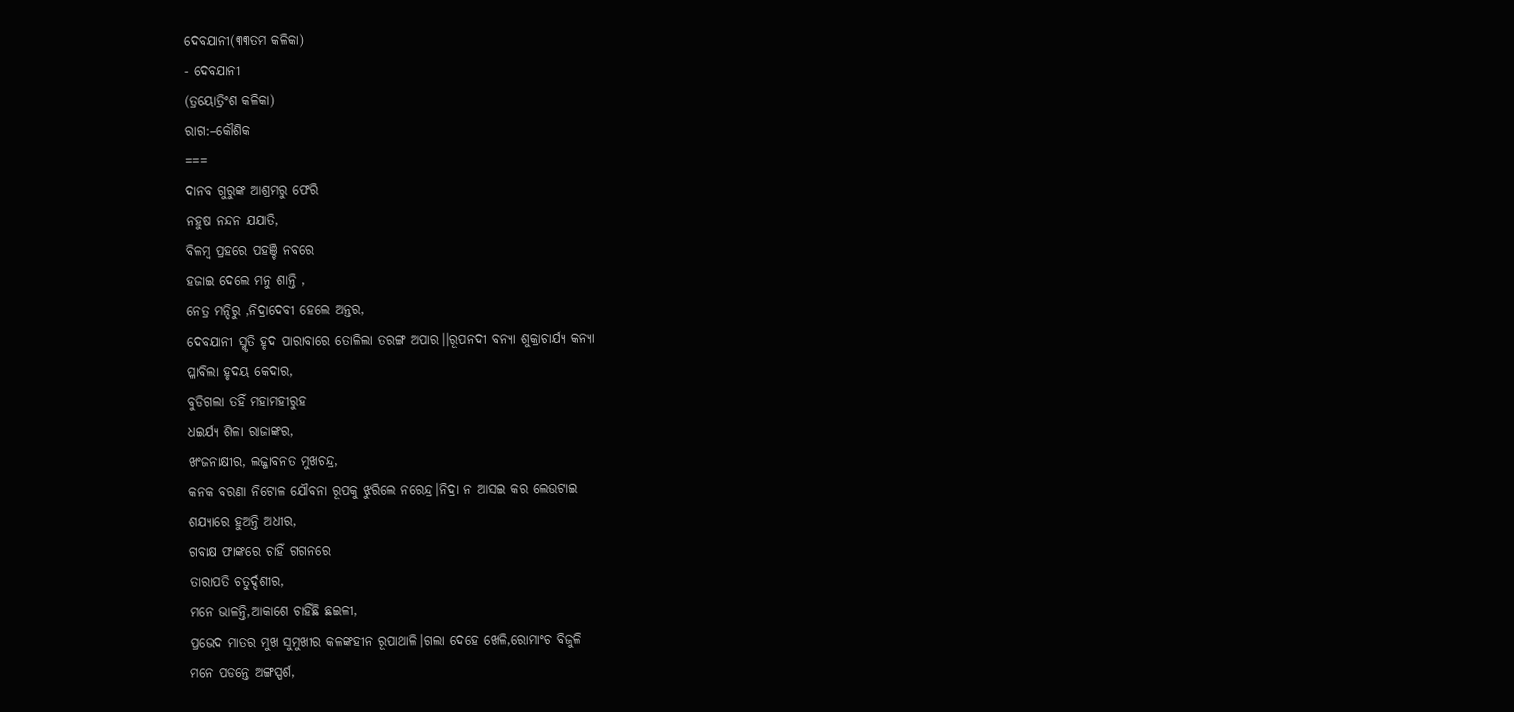ଦେବଯାନୀ(୩୩ତମ କଳିକା)
- ଦେବଯାନୀ
(ତ୍ରୟୋତ୍ରିଂଶ କଳିକା)
ରାଗ:–କୌଶିକ
===
ଦାନବ ଗୁରୁଙ୍କ ଆଶ୍ରମରୁ ଫେରି
ନହୁଷ ନନ୍ଦନ ଯଯାତି,
ବିଳମ୍ବ ପ୍ରହରେ ପହଞ୍ଚି ନବରେ
ହଜାଇ ଦେଲେ ମନୁ ଶାନ୍ତି ,
ନେତ୍ର ମନ୍ଦିରୁ ,ନିଦ୍ରାଦେବୀ ହେଲେ ଅନ୍ତର,
ଦେବଯାନୀ ସ୍ମୃତି ହୃଦ ପାରାବାରେ ତୋଳିଲା ତରଙ୍ଗ ଅପାର।।ରୂପନଦୀ ବନ୍ୟା ଶୁକ୍ରାଚାର୍ଯ୍ୟ କନ୍ୟା
ପ୍ଳାବିଲା ହୃଦୟ କେଦାର,
ବୁଡିଗଲା ତହିଁ ମହାମହୀରୁହ
ଧଇର୍ଯ୍ୟ ଶିଳା ରାଜାଙ୍କର,
ଖଂଜନାକ୍ଷୀର, ଲଜ୍ଜାବନତ ମୁଖଚନ୍ଦ୍ର,
କନକ ବରଣା ନିଟୋଳ ଯୌବନା ରୂପକୁ ଝୁରିଲେ ନରେନ୍ଦ୍ର।ନିଦ୍ରା ନ ଆସଇ କର ଲେଉଟାଇ
ଶଯ୍ୟାରେ ହୁଅନ୍ତି ଅଧୀର,
ଗବାକ୍ଷ ଫାଙ୍କରେ ଚାହିଁ ଗଗନରେ
ତାରାପତି ଚତୁର୍ଦ୍ଦଶୀର,
ମନେ ଭାଳନ୍ତି,ଆକାଶେ ଚାହିଁଛି ଛଇଳୀ,
ପ୍ରଭେଦ ମାତର ମୁଖ ସୁମୁଖୀର କଳଙ୍କହୀନ ରୂପାଥାଳି।ଗଲା ଦେହେ ଖେଳି,ରୋମାଂଚ ବିଜୁଳି
ମନେ ପଡନ୍ତେ ଅଙ୍ଗସ୍ପର୍ଶ,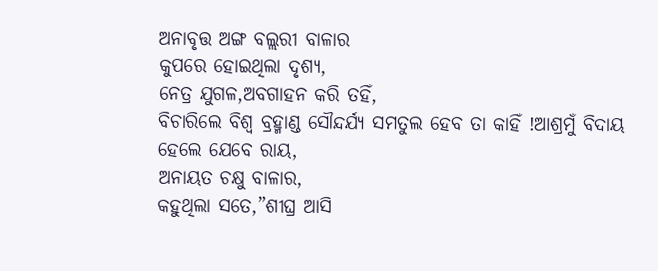ଅନାବୃତ୍ତ ଅଙ୍ଗ ବଲ୍ଲରୀ ବାଳାର
କୁପରେ ହୋଇଥିଲା ଦୃଶ୍ୟ,
ନେତ୍ର ଯୁଗଳ,ଅବଗାହନ କରି ତହିଁ,
ବିଚାରିଲେ ବିଶ୍ୱ ବ୍ରହ୍ମାଣ୍ଡ ସୌନ୍ଦର୍ଯ୍ୟ ସମତୁଲ ହେବ ତା କାହିଁ !ଆଶ୍ରମୁଁ ବିଦାୟ ହେଲେ ଯେବେ ରାୟ,
ଅନାୟତ ଚକ୍ଷୁ ବାଳାର,
କହୁଥିଲା ସତେ,”ଶୀଘ୍ର ଆସି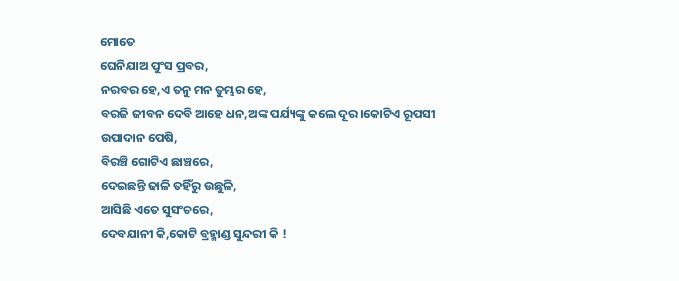ମୋତେ
ଘେନିଯାଅ ପୁଂସ ପ୍ରବର,
ନରବର ହେ,ଏ ତନୁ ମନ ତୁମ୍ଭର ହେ,
ବରଜି ଜୀବନ ଦେବି ଆହେ ଧନ,ଅଙ୍କ ପର୍ଯ୍ୟଙ୍କୁ କଲେ ଦୂର।କୋଟିଏ ରୂପସୀ ଉପାଦାନ ପେଷି,
ବିରଞ୍ଚି ଗୋଟିଏ ଛାଞ୍ଚରେ,
ଦେଇଛନ୍ତି ଢାଳି ତହିଁରୁ ଉଛୁଳି,
ଆସିଛି ଏତେ ସୁସଂଚରେ,
ଦେବଯାନୀ କି,କୋଟି ବ୍ରହ୍ମାଣ୍ଡ ସୁନ୍ଦରୀ କି !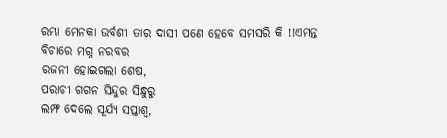ରମ୍ଭା ମେନକା ଉର୍ବଶୀ ତାର ଦାସୀ ପଣେ ହେବେ ସମସରି କି !!ଏମନ୍ତ ବିଚାରେ ମଗ୍ନ ନରବର
ରଜନୀ ହୋଇଗଲା ଶେଷ,
ପରାଚୀ ଗଗନ ସିନ୍ଦୁର ସିନ୍ଧୁରୁ
ଲମ୍ଫ ଦେଲେ ସୂର୍ଯ୍ୟ ସପ୍ତାଶ୍ୱ,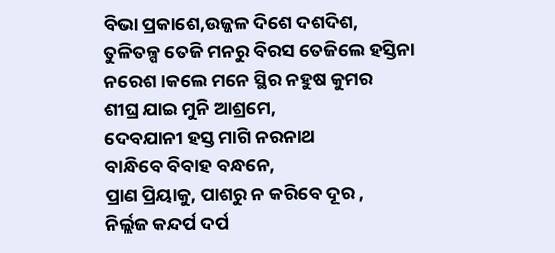ବିଭା ପ୍ରକାଶେ,ଉଜ୍ଜଳ ଦିଶେ ଦଶଦିଶ,
ତୁଳିତଳ୍ପ ତେଜି ମନରୁ ବିରସ ତେଜିଲେ ହସ୍ତିନା ନରେଶ।କଲେ ମନେ ସ୍ଥିର ନହୁଷ କୁମର
ଶୀଘ୍ର ଯାଇ ମୁନି ଆଶ୍ରମେ,
ଦେବଯାନୀ ହସ୍ତ ମାଗି ନରନାଥ
ବାନ୍ଧିବେ ବିବାହ ବନ୍ଧନେ,
ପ୍ରାଣ ପ୍ରିୟାକୁ, ପାଶରୁ ନ କରିବେ ଦୂର ,
ନିର୍ଲ୍ଲଜ କନ୍ଦର୍ପ ଦର୍ପ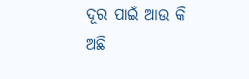ଦୂର ପାଇଁ ଆଉ କି ଅଛି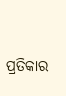ପ୍ରତିକାର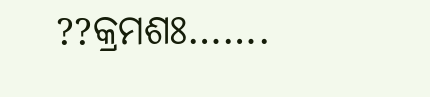??କ୍ରମଶଃ…….